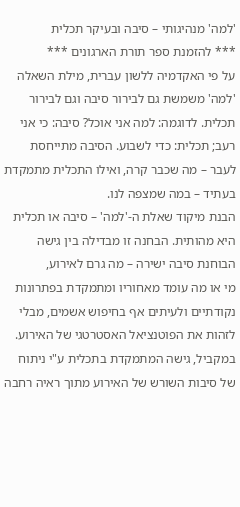'למה' מנהיגותי – סיבה ובעיקר תכלית
*** להזמנת ספר תורת הארגונים ***
על פי האקדמיה ללשון עברית, מילת השאלה 'למה' משמשת גם לבירור סיבה וגם לבירור תכלית. לדוגמה: למה אני אוכל? סיבה: כי אני רעב; תכלית: כדי לשבוע. הסיבה מתייחסת לעבר – מה שכבר קרה, ואילו התכלית מתמקדת בעתיד – במה שמצפה לנו.
הבנת מיקוד שאלת ה-'למה' – סיבה או תכלית היא מהותית. הבחנה זו מבדילה בין גישה הבוחנת סיבה ישירה – מה גרם לאירוע,
מי או מה עומד מאחוריו ומתמקדת בפתרונות נקודתיים ולעיתים אף בחיפוש אשמים, מבלי לזהות את הפוטנציאל האסטרטגי של האירוע. במקביל, גישה המתמקדת בתכלית ע"י ניתוח של סיבות השורש של האירוע מתוך ראיה רחבה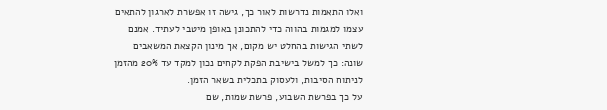ואלו התאמות נדרשות לאור כך, גישה זו אפשרת לארגון להתאים עצמו למגמות בהווה כדי להתכונן באופן מיטבי לעתיד. אמנם לשתי הגישות בהחלט יש מקום, אך מינון הקצאת המשאבים שונה: כך למשל בישיבת הפקת לקחים נכון למקד עד 20% מהזמן לניתוח הסיבות, ולעסוק בתכלית בשאר הזמן.
על כך בפרשת השבוע, פרשת שמות, שם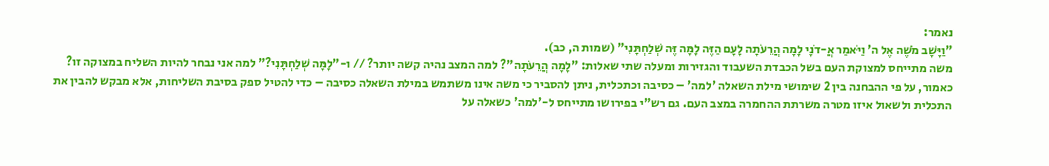נאמר:
"וַיָּשָׁב מֹשֶׁה אֶל ה' וַיֹּאמַר אֲ-דֹנָי לָמָה הֲרֵעֹתָה לָעָם הַזֶּה לָמָּה זֶּה שְׁלַחְתָּנִי" (שמות ה, כב).
משה מתייחס למצוקת העם בשל הכבדת השעבוד והגזירות ומעלה שתי שאלות: "לָמָה הֲרֵעֹתָה"? למה המצב נהיה קשה יותר? // ו-"לָמָּה שְׁלַחְתָּנִי?" למה אני נבחר להיות השליח במצוקה זו?
כאמור, על פי ההבחנה בין 2 שימושי מילת השאלה 'למה' – כסיבה וכתכלית, ניתן להסביר כי משה אינו משתמש במילת השאלה כסיבה – כדי להטיל ספק בסיבת השליחות, אלא מבקש להבין את התכלית ולשאול איזו מטרה משרתת ההחמרה במצב העם. גם רש"י בפירושו מתייחס ל-'למה' כשאלה על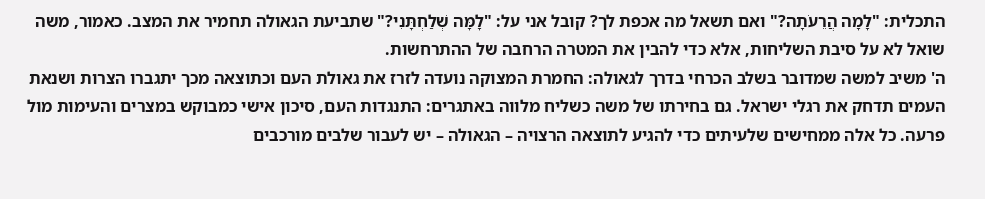התכלית: "לָמָה הֲרֵעֹתָה?" ואם תשאל מה אכפת לך? קובל אני על: "לָמָּה שְׁלַחְתָּנִי?" שתביעת הגאולה תחמיר את המצב. כאמור, משה שואל לא על סיבת השליחות, אלא כדי להבין את המטרה הרחבה של ההתרחשות.
ה' משיב למשה שמדובר בשלב הכרחי בדרך לגאולה: החמרת המצוקה נועדה לזרז את גאולת העם וכתוצאה מכך יתגברו הצרות ושנאת העמים תדחק את רגלי ישראל. גם בחירתו של משה כשליח מלווה באתגרים: התנגדות העם, סיכון אישי כמבוקש במצרים והעימות מול פרעה. כל אלה ממחישים שלעיתים כדי להגיע לתוצאה הרצויה – הגאולה – יש לעבור שלבים מורכבים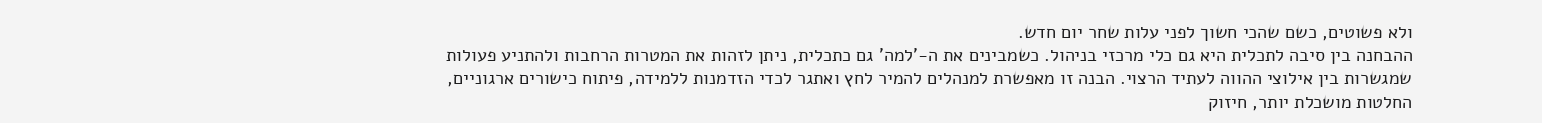ולא פשוטים, כשם שהכי חשוך לפני עלות שחר יום חדש.
ההבחנה בין סיבה לתכלית היא גם כלי מרכזי בניהול. כשמבינים את ה-'למה' גם כתכלית, ניתן לזהות את המטרות הרחבות ולהתניע פעולות שמגשרות בין אילוצי ההווה לעתיד הרצוי. הבנה זו מאפשרת למנהלים להמיר לחץ ואתגר לכדי הזדמנות ללמידה, פיתוח כישורים ארגוניים, החלטות מושכלת יותר, חיזוק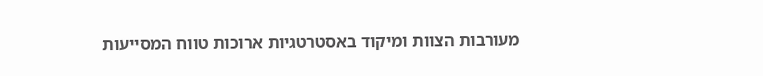מעורבות הצוות ומיקוד באסטרטגיות ארוכות טווח המסייעות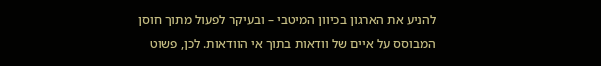להניע את הארגון בכיוון המיטבי – ובעיקר לפעול מתוך חוסן המבוסס על איים של וודאות בתוך אי הוודאות. לכן, פשוט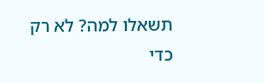תשאלו למה? לא רק כדי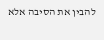להבין את הסיבה אלא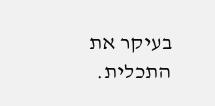בעיקר את התכלית.